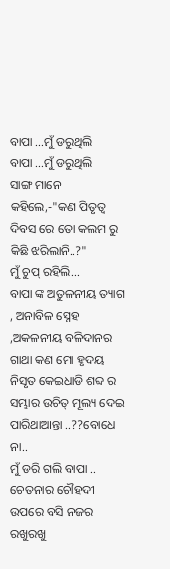ବାପା ...ମୁଁ ଡରୁଥିଲି
ବାପା ...ମୁଁ ଡରୁଥିଲି
ସାଙ୍ଗ ମାନେ କହିଲେ,-"କଣ ପିତୃତ୍ବ ଦିବସ ରେ ତୋ କଲମ ରୁ କିଛି ଝରିଲାନି..?"
ମୁଁ ଚୁପ୍ ରହିଲି...
ବାପା ଙ୍କ ଅତୁଳନୀୟ ତ୍ୟାଗ , ଅନାବିଳ ସ୍ନେହ ,ଅକଳନୀୟ ବଳିଦାନର ଗାଥା କଣ ମୋ ହୃଦୟ ନିସୃତ କେଇଧାଡି ଶବ୍ଦ ର ସମ୍ଭାର ଉଚିତ୍ ମୂଲ୍ୟ ଦେଇ ପାରିଥାଆନ୍ତା ..??ବୋଧେ ନା..
ମୁଁ ଡରି ଗଲି ବାପା ..
ଚେତନାର ଚୌହଦୀ ଉପରେ ବସି ନଜର ରଖୁରଖୁ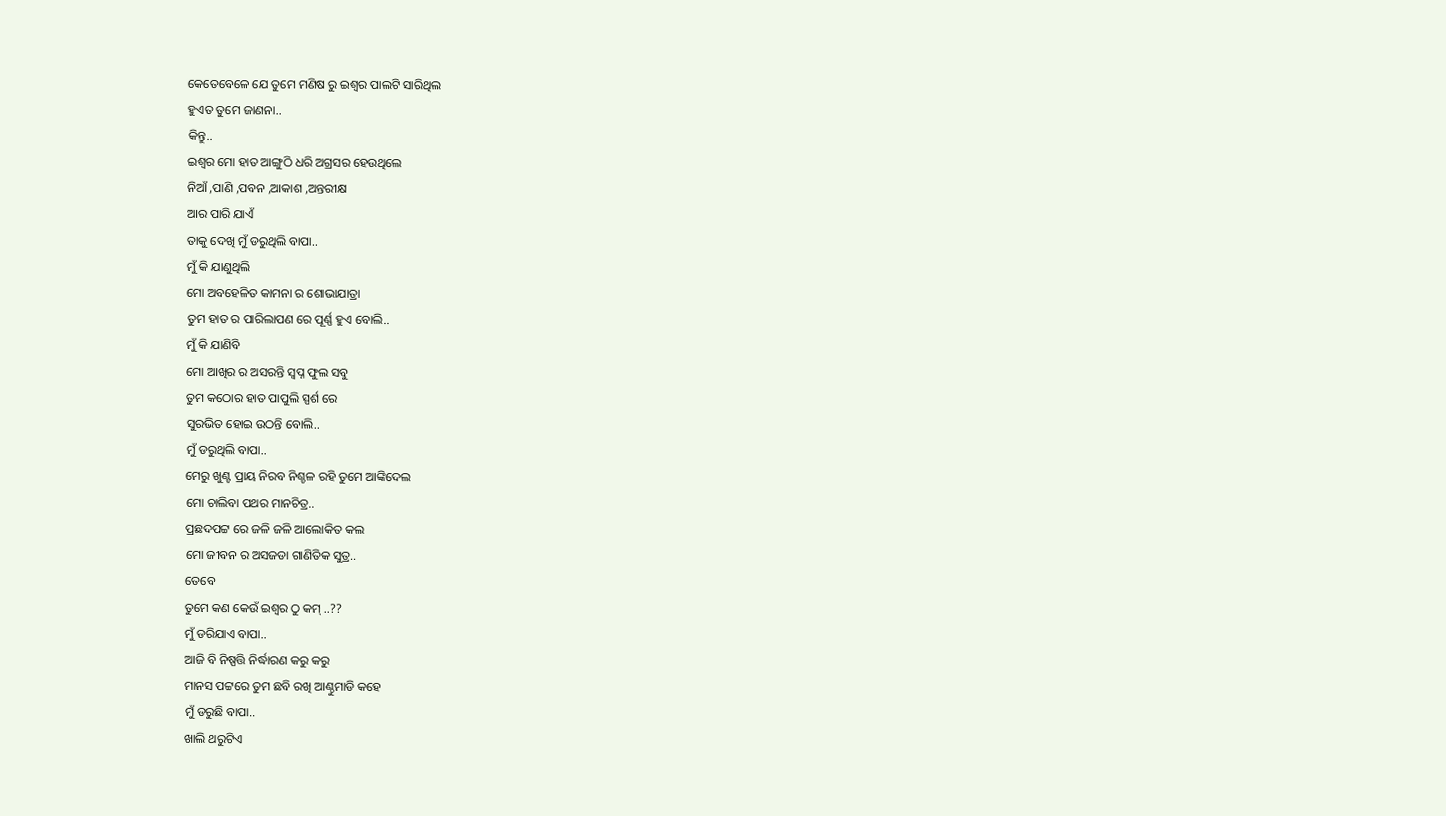କେତେବେଳେ ଯେ ତୁମେ ମଣିଷ ରୁ ଇଶ୍ୱର ପାଲଟି ସାରିଥିଲ
ହୁଏତ ତୁମେ ଜାଣନା..
କିନ୍ତୁ..
ଇଶ୍ୱର ମୋ ହାତ ଆଙ୍ଗୁଠି ଧରି ଅଗ୍ରସର ହେଉଥିଲେ
ନିଆଁ ,ପାଣି ,ପବନ ,ଆକାଶ ,ଅନ୍ତରୀକ୍ଷ
ଆର ପାରି ଯାଏଁ
ତାକୁ ଦେଖି ମୁଁ ଡରୁଥିଲି ବାପା..
ମୁଁ କି ଯାଣୁଥିଲି
ମୋ ଅବହେଳିତ କାମନା ର ଶୋଭାଯାତ୍ରା
ତୁମ ହାତ ର ପାରିଲାପଣ ରେ ପୂର୍ଣ୍ଣ ହୁଏ ବୋଲି..
ମୁଁ କି ଯାଣିବି
ମୋ ଆଖିର ର ଅସରନ୍ତି ସ୍ୱପ୍ନ ଫୁଲ ସବୁ
ତୁମ କଠୋର ହାତ ପାପୁଲି ସ୍ପର୍ଶ ରେ
ସୁରଭିତ ହୋଇ ଉଠନ୍ତି ବୋଲି..
ମୁଁ ଡରୁଥିଲି ବାପା..
ମେରୁ ଖୁଣ୍ଟ ପ୍ରାୟ ନିରବ ନିଶ୍ଚଳ ରହି ତୁମେ ଆଙ୍କିଦେଲ
ମୋ ଚାଲିବା ପଥର ମାନଚିତ୍ର..
ପ୍ରଛଦପଟ୍ଟ ରେ ଜଳି ଜଳି ଆଲୋକିତ କଲ
ମୋ ଜୀବନ ର ଅସଜଡା ଗାଣିତିକ ସୁତ୍ର..
ତେବେ
ତୁମେ କଣ କେଉଁ ଇଶ୍ୱର ଠୁ କମ୍ ..??
ମୁଁ ଡରିଯାଏ ବାପା..
ଆଜି ବି ନିଷ୍ପତ୍ତି ନିର୍ଦ୍ଧାରଣ କରୁ କରୁ
ମାନସ ପଟ୍ଟରେ ତୁମ ଛବି ରଖି ଆଣ୍ଠୁମାଡି କହେ
ମୁଁ ଡରୁଛି ବାପା..
ଖାଲି ଥରୁଟିଏ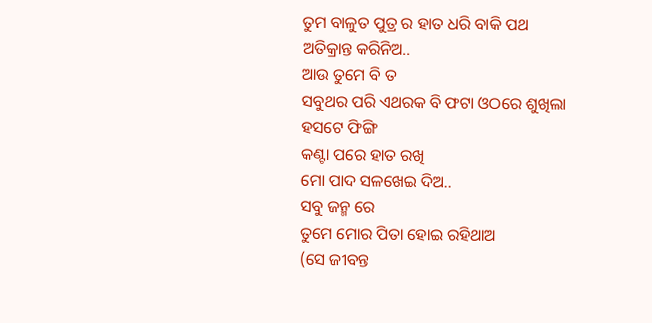ତୁମ ବାଳୁତ ପୁତ୍ର ର ହାତ ଧରି ବାକି ପଥ ଅତିକ୍ରାନ୍ତ କରିନିଅ..
ଆଉ ତୁମେ ବି ତ
ସବୁଥର ପରି ଏଥରକ ବି ଫଟା ଓଠରେ ଶୁଖିଲା ହସଟେ ଫିଙ୍ଗି
କଣ୍ଟା ପରେ ହାତ ରଖି
ମୋ ପାଦ ସଳଖେଇ ଦିଅ..
ସବୁ ଜନ୍ମ ରେ
ତୁମେ ମୋର ପିତା ହୋଇ ରହିଥାଅ
(ସେ ଜୀବନ୍ତ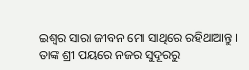ଇଶ୍ୱର ସାରା ଜୀବନ ମୋ ସାଥିରେ ରହିଥାଆନ୍ତୁ ।
ତାଙ୍କ ଶ୍ରୀ ପୟରେ ନଜର ସୁଦୂରରୁ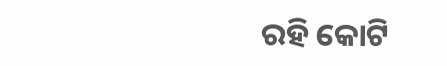ରହି କୋଟି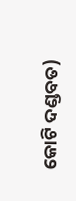କୋଟି ଦଣ୍ଡବତ)